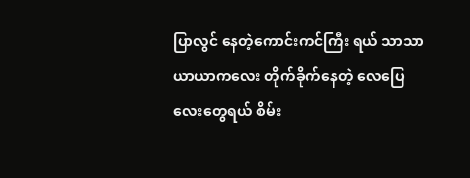ပြာလွင် နေတဲ့ကောင်းကင်ကြီး ရယ် သာသာယာယာကလေး တိုက်ခိုက်နေတဲ့ လေပြေ လေးတွေရယ် စိမ်း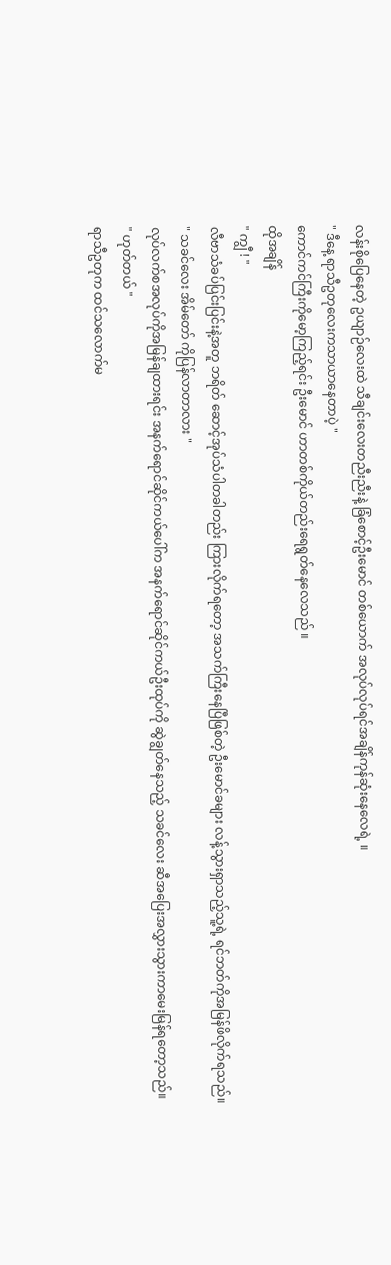လန်းစိုပြေနေတဲ့ ဥယျာဉ်လေးထဲ သီချင်းလေးတညီးညီးနဲ့ ခြံစောင့်ဦးမောင် တစ်ယောက် အလုပ်လုပ်ရင်အချိန်ကုန်ဆုံးနေလေရဲ့ ။
" ဒီနေ့ ရာသီဥတုလေးကသာယာနေတာပဲ့ "
ကောင်ကင်ကြီးကိုမော့ကြည့်ရင်း ဦးမောင် ဟာတစ်ကိုယ်တည်းရေရွတ်နေလေသည် ။
ထိုအချိန်
" ကျွီ ! "
လီဗာသံခပ်ပြင်းပြင်းနဲ့အတူ ဘရိတ် ဆောင့်အုပ်သံပါတခါတည်း ကြားလိုက်ရတော့ အသက်ကြီးနေပြီဖြစ်တဲ့ ဦးမောင်ခများ လန့်သွားရှာသည့်သူ့ရဲ့ ရင်ဘတ်ကိုအမြန်ဖိလိုက်ရသည်။
" သခင်လေး အိမ်တော် ကိုပြန်လာတာလား "
လုပ်လက်စအလုပ်ကိုအမြန်ချထားရင်း အနက်ရောင်ဆိုင်ကယ်ပေါ်က အနက်ရောင်ဆိုင်ကယ်ဦးထုပ်ကို ဆွဲချွတ်နေသည့် သခင်လေး ဆီအပြေးအလွှားသွားကာမေးမြန်ရတော့သည်။
" ဟုတ်တယ် "
ရာသီဥတုက ထင်သလောက်မ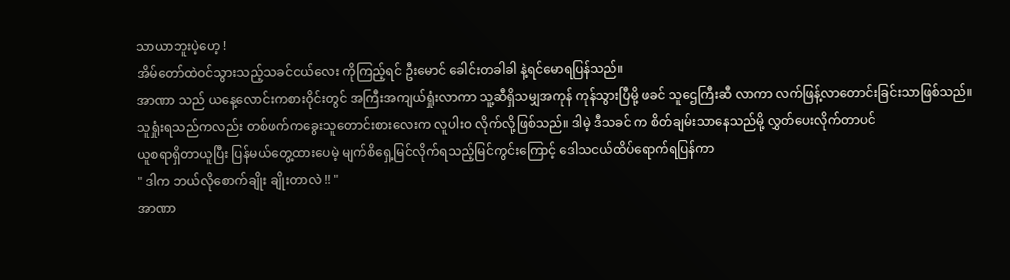သာယာဘူးပဲ့ဟေ့ !
အိမ်တော်ထဲဝင်သွားသည့်သခင်ငယ်လေး ကိုကြည့်ရင် ဦးမောင် ခေါင်းတခါခါ နဲ့ရင်မောရပြန်သည်။
အာဏာ သည် ယနေ့လောင်းကစားဝိုင်းတွင် အကြီးအကျယ်ရှုံးလာကာ သူ့ဆီရှိသမျှအကုန် ကုန်သွားပြီမို့ ဖခင် သူဌေကြီးဆီ လာကာ လက်ဖြန့်လာတောင်းခြင်းသာဖြစ်သည်။
သူရှုံးရသည်ကလည်း တစ်ဖက်ကခွေးသူတောင်းစားလေးက လူပါးဝ လိုက်လို့ဖြစ်သည်။ ဒါမဲ့ ဒီသခင် က စိတ်ချမ်းသာနေသည်မို့ လွှတ်ပေးလိုက်တာပင်
ယူစရာရှိတာယူပြီး ပြန်မယ်တွေ့ထားပေမဲ့ မျက်စိရှေ့မြင်လိုက်ရသည့်မြင်ကွင်းကြောင့် ဒေါသငယ်ထိပ်ရောက်ရပြန်ကာ
" ဒါက ဘယ်လိုစောက်ချိုး ချိုးတာလဲ !! "
အာဏာ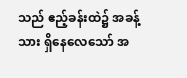သည် ဧည့်ခန်းထဲ၌ အခန့်သား ရှိနေလေသော် အ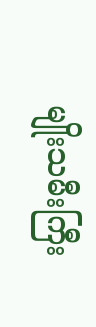မျိုးသမီးကြီး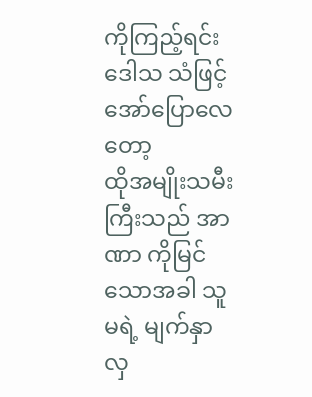ကိုကြည့်ရင်းဒေါသ သံဖြင့်အော်ပြောလေတော့
ထိုအမျိုးသမီးကြီးသည် အာဏာ ကိုမြင်သောအခါ သူမရဲ့ မျက်နှာလှ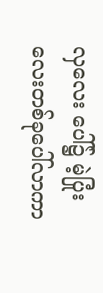လှလေး ပေါ်၌ မဲ့ပြုံးလေးတစ်ခုပေါ်လာကာ